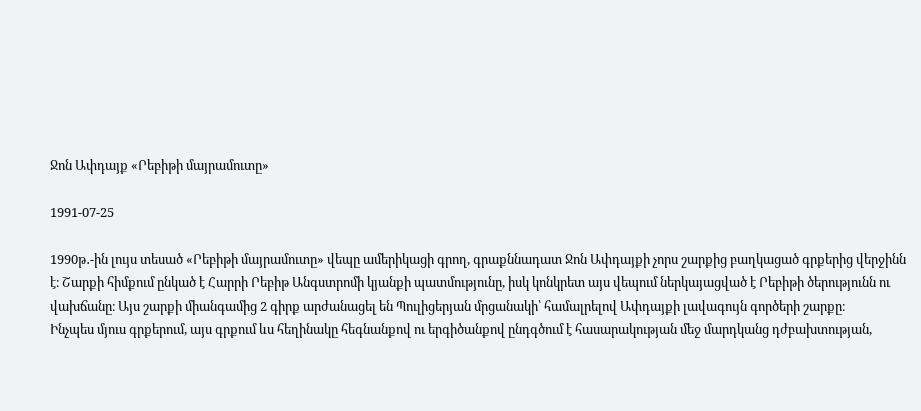Ջոն Ափդայք «Րեբիթի մայրամուտը»

1991-07-25

1990թ․-ին լույս տեսած «Րեբիթի մայրամուտը» վեպը ամերիկացի գրող, գրաքննադատ Ջոն Ափդայքի չորս շարքից բաղկացած գրքերից վերջինն է։ Շարքի հիմքում ընկած է Հարրի Րեբիթ Անգստրոմի կյանքի պատմությունը, իսկ կոնկրետ այս վեպում ներկայացված է Րեբիթի ծերությունն ու վախճանը։ Այս շարքի միանգամից 2 գիրք արժանացել են Պուլիցերյան մրցանակի՝ համալրելով Ափդայքի լավագույն գործերի շարքը։
Ինչպես մյուս գրքերում, այս գրքում ևս հեղինակը հեգնանքով ու երգիծանքով ընդգծում է հասարակության մեջ մարդկանց դժբախտության,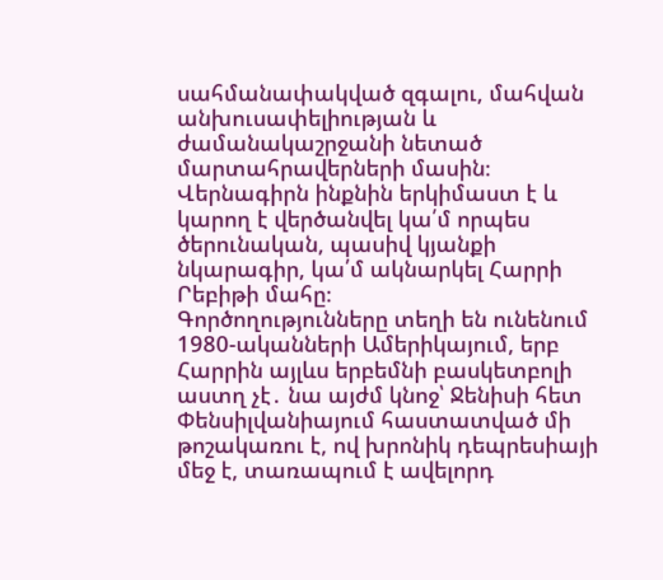սահմանափակված զգալու, մահվան անխուսափելիության և ժամանակաշրջանի նետած մարտահրավերների մասին։
Վերնագիրն ինքնին երկիմաստ է և կարող է վերծանվել կա՛մ որպես ծերունական, պասիվ կյանքի նկարագիր, կա՛մ ակնարկել Հարրի Րեբիթի մահը։
Գործողությունները տեղի են ունենում 1980-ականների Ամերիկայում, երբ Հարրին այլևս երբեմնի բասկետբոլի աստղ չէ․ նա այժմ կնոջ՝ Ջենիսի հետ Փենսիլվանիայում հաստատված մի թոշակառու է, ով խրոնիկ դեպրեսիայի մեջ է, տառապում է ավելորդ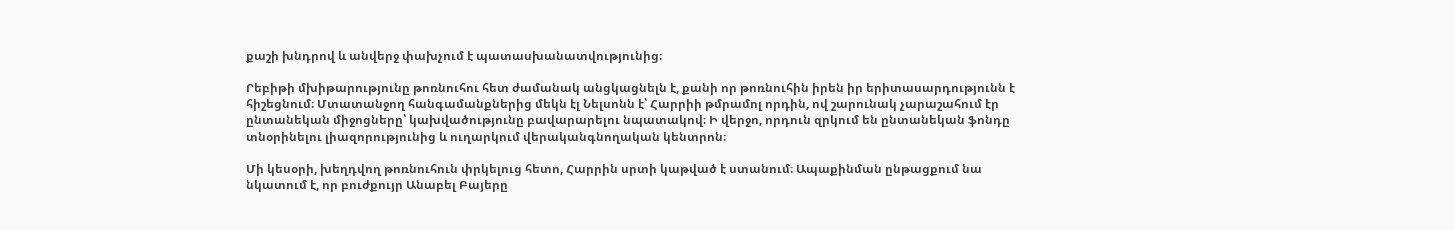քաշի խնդրով և անվերջ փախչում է պատասխանատվությունից։

Րեբիթի մխիթարությունը թոռնուհու հետ ժամանակ անցկացնելն է, քանի որ թոռնուհին իրեն իր երիտասարդությունն է հիշեցնում։ Մտատանջող հանգամանքներից մեկն էլ Նելսոնն է՝ Հարրիի թմրամոլ որդին, ով շարունակ չարաշահում էր ընտանեկան միջոցները՝ կախվածությունը բավարարելու նպատակով։ Ի վերջո, որդուն զրկում են ընտանեկան ֆոնդը տնօրինելու լիազորությունից և ուղարկում վերականգնողական կենտրոն։

Մի կեսօրի, խեղդվող թոռնուհուն փրկելուց հետո, Հարրին սրտի կաթված է ստանում։ Ապաքինման ընթացքում նա նկատում է, որ բուժքույր Անաբել Բայերը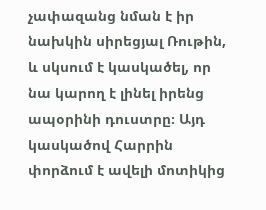չափազանց նման է իր նախկին սիրեցյալ Ռութին, և սկսում է կասկածել, որ նա կարող է լինել իրենց ապօրինի դուստրը։ Այդ կասկածով Հարրին փորձում է ավելի մոտիկից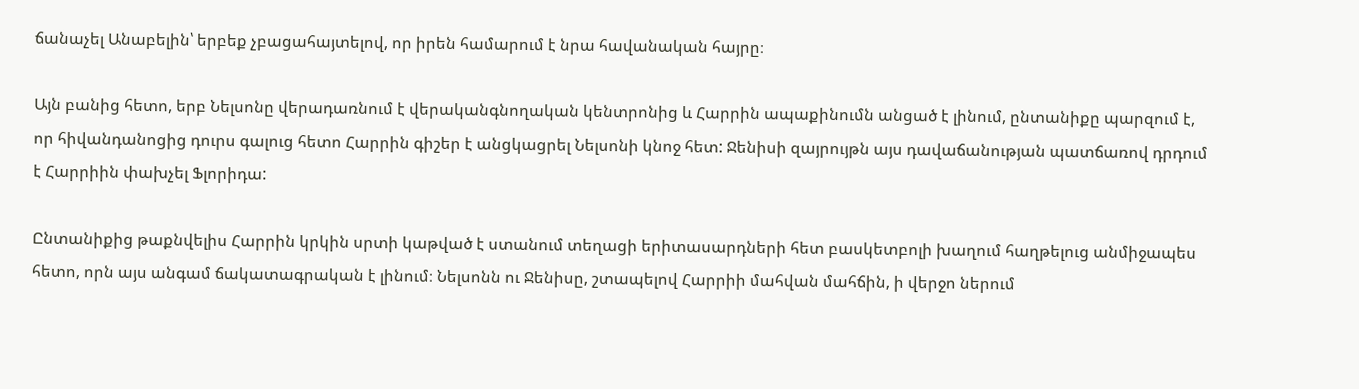ճանաչել Անաբելին՝ երբեք չբացահայտելով, որ իրեն համարում է նրա հավանական հայրը։

Այն բանից հետո, երբ Նելսոնը վերադառնում է վերականգնողական կենտրոնից և Հարրին ապաքինումն անցած է լինում, ընտանիքը պարզում է, որ հիվանդանոցից դուրս գալուց հետո Հարրին գիշեր է անցկացրել Նելսոնի կնոջ հետ: Ջենիսի զայրույթն այս դավաճանության պատճառով դրդում է Հարրիին փախչել Ֆլորիդա:

Ընտանիքից թաքնվելիս Հարրին կրկին սրտի կաթված է ստանում տեղացի երիտասարդների հետ բասկետբոլի խաղում հաղթելուց անմիջապես հետո, որն այս անգամ ճակատագրական է լինում։ Նելսոնն ու Ջենիսը, շտապելով Հարրիի մահվան մահճին, ի վերջո ներում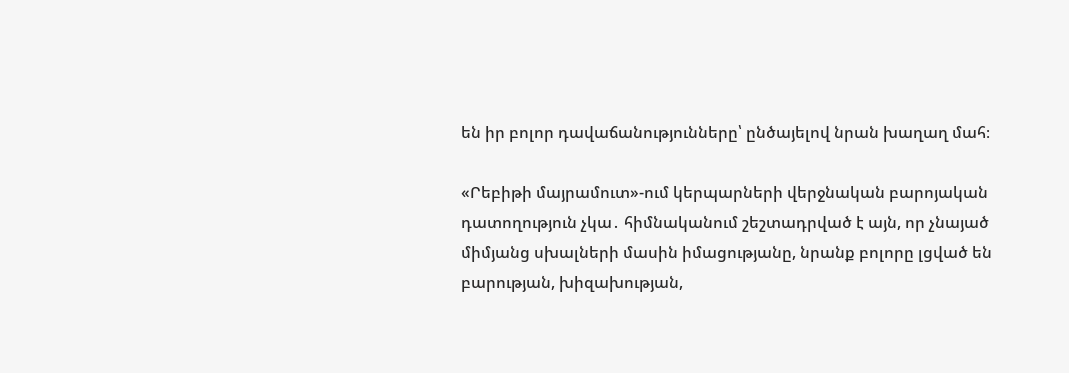են իր բոլոր դավաճանությունները՝ ընծայելով նրան խաղաղ մահ։

«Րեբիթի մայրամուտ»-ում կերպարների վերջնական բարոյական դատողություն չկա․ հիմնականում շեշտադրված է այն, որ չնայած միմյանց սխալների մասին իմացությանը, նրանք բոլորը լցված են բարության, խիզախության,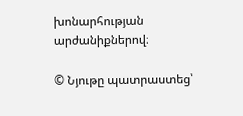խոնարհության արժանիքներով։

© Նյութը պատրաստեց՝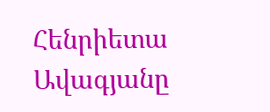Հենրիետա Ավագյանը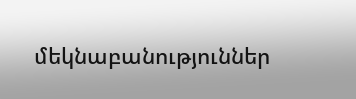մեկնաբանություններ